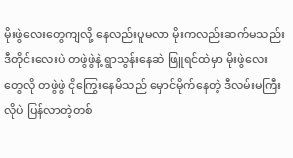မိုးဖွဲလေးတွေကျလို့ နေလည်းပူမလာ မိုးကလည်းဆက်မသည်း ဒီတိုင်းလေးပဲ တဖွဲဖွဲနဲ့ ရွာသွန်းနေဆဲ ဖြူရင်ထဲမှာ မိုးဖွဲလေးတွေလို တဖွဲဖွဲ ငိုကြွေးနေမိသည် မှောင်မိုက်နေတဲ့ ဒီလမ်းမကြီး လိုပဲ ပြန်လာတဲ့တစ်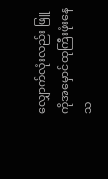လျှောက်လုံးလည်း ဖြူကိုအမှောင်ထုကြီးဖုံးနေသ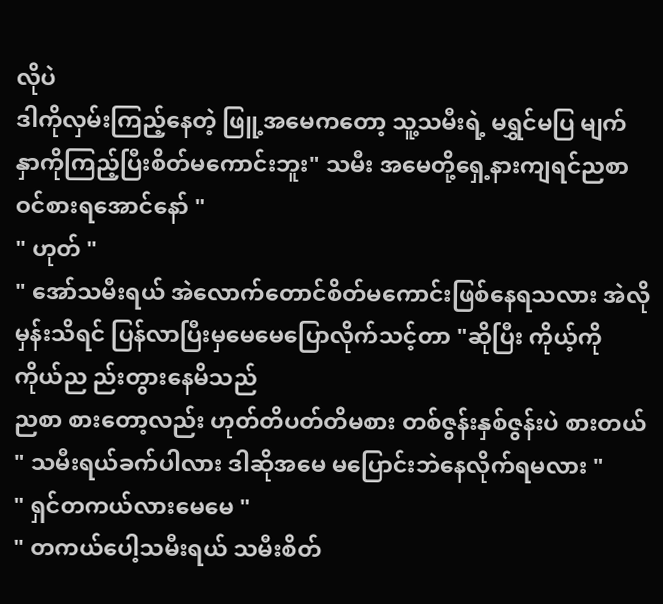လိုပဲ
ဒါကိုလှမ်းကြည့်နေတဲ့ ဖြူ့အမေကတော့ သူ့သမီးရဲ့ မရွှင်မပြ မျက်နှာကိုကြည့်ပြီးစိတ်မကောင်းဘူး" သမီး အမေတို့ရှေ့နားကျရင်ညစာဝင်စားရအောင်နော် "
" ဟုတ် "
" အော်သမီးရယ် အဲလောက်တောင်စိတ်မကောင်းဖြစ်နေရသလား အဲလိုမှန်းသိရင် ပြန်လာပြီးမှမေမေပြောလိုက်သင့်တာ "ဆိုပြီး ကိုယ့်ကိုကိုယ်ည ည်းတွားနေမိသည်
ညစာ စားတော့လည်း ဟုတ်တိပတ်တိမစား တစ်ဇွန်းနှစ်ဇွန်းပဲ စားတယ်
" သမီးရယ်ခက်ပါလား ဒါဆိုအမေ မပြောင်းဘဲနေလိုက်ရမလား "
" ရှင်တကယ်လားမေမေ "
" တကယ်ပေါ့သမီးရယ် သမီးစိတ်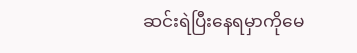ဆင်းရဲပြီးနေရမှာကိုမေ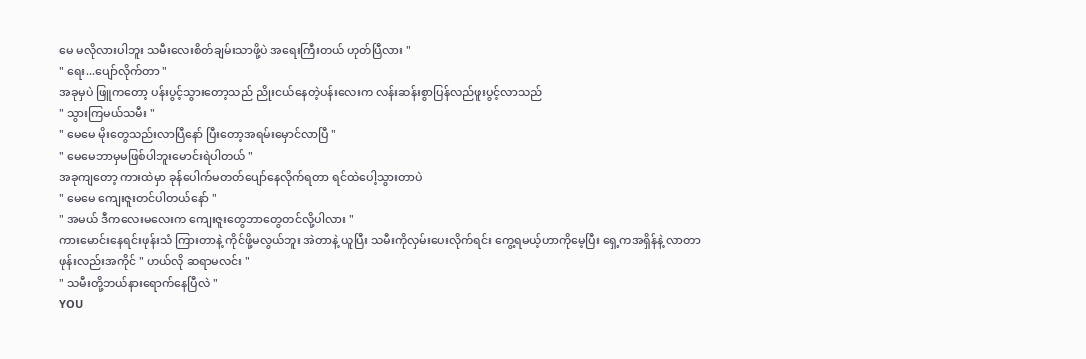မေ မလိုလားပါဘူး သမီးလေးစိတ်ချမ်းသာဖို့ပဲ အရေးကြီးတယ် ဟုတ်ပြီလား "
" ရေး...ပျော်လိုက်တာ "
အခုမှပဲ ဖြူကတော့ ပန်းပွင့်သွားတော့သည် ညိုးငယ်နေတဲ့ပန်းလေးက လန်းဆန်းစွာပြန်လည်ဖူးပွင့်လာသည်
" သွားကြမယ်သမီး "
" မေမေ မိုးတွေသည်းလာပြီနော် ပြီးတော့အရမ်းမှောင်လာပြီ "
" မေမေဘာမှမဖြစ်ပါဘူးမောင်းရဲပါတယ် "
အခုကျတော့ ကားထဲမှာ ခုန်ပေါက်မတတ်ပျော်နေလိုက်ရတာ ရင်ထဲပေါ့သွားတာပဲ
" မေမေ ကျေးဇူးတင်ပါတယ်နော် "
" အမယ် ဒီကလေးမလေးက ကျေးဇူးတွေဘာတွေတင်လို့ပါလား "
ကားမောင်းနေရင်းဖုန်းသံ ကြားတာနဲ့ ကိုင်ဖို့မလွယ်ဘူး အဲတာနဲ့ ယူပြီး သမီးကိုလှမ်းပေးလိုက်ရင်း ကွေ့ရမယ့်ဟာကိုမေ့ပြီး ရှေ့ကအရှိန်နဲ့ လာတာ
ဖုန်းလည်းအကိုင် " ဟယ်လို ဆရာမလင်း "
" သမီးတို့ဘယ်နားရောက်နေပြီလဲ "
YOU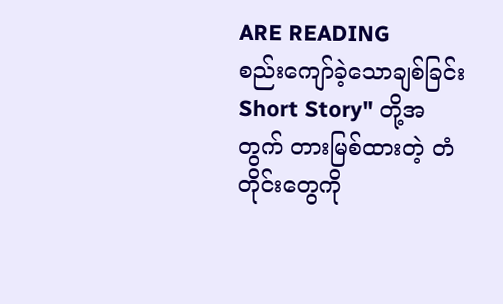ARE READING
စည်းကျော်ခဲ့သောချစ်ခြင်း
Short Story" တို့အတွက် တားမြစ်ထားတဲ့ တံတိုင်းတွေကို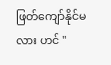ဖြတ်ကျော်နိုင်မလား ဟင် "